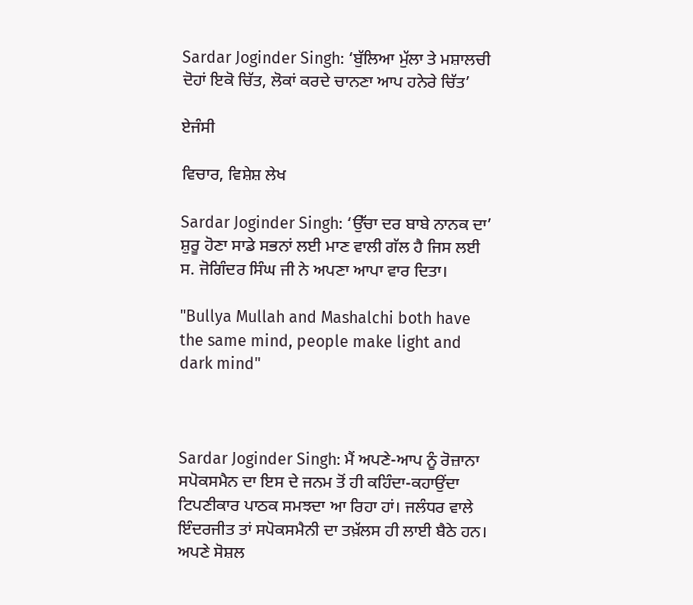Sardar Joginder Singh: ‘ਬੁੱਲਿਆ ਮੁੱਲਾ ਤੇ ਮਸ਼ਾਲਚੀ ਦੋਹਾਂ ਇਕੋ ਚਿੱਤ, ਲੋਕਾਂ ਕਰਦੇ ਚਾਨਣਾ ਆਪ ਹਨੇਰੇ ਚਿੱਤ’

ਏਜੰਸੀ

ਵਿਚਾਰ, ਵਿਸ਼ੇਸ਼ ਲੇਖ

Sardar Joginder Singh: ‘ਉੱਚਾ ਦਰ ਬਾਬੇ ਨਾਨਕ ਦਾ’ ਸ਼ੁਰੂ ਹੋਣਾ ਸਾਡੇ ਸਭਨਾਂ ਲਈ ਮਾਣ ਵਾਲੀ ਗੱਲ ਹੈ ਜਿਸ ਲਈ ਸ. ਜੋਗਿੰਦਰ ਸਿੰਘ ਜੀ ਨੇ ਅਪਣਾ ਆਪਾ ਵਾਰ ਦਿਤਾ।

"Bullya Mullah and Mashalchi both have the same mind, people make light and dark mind"



Sardar Joginder Singh: ਮੈਂ ਅਪਣੇ-ਆਪ ਨੂੰ ਰੋਜ਼ਾਨਾ ਸਪੋਕਸਮੈਨ ਦਾ ਇਸ ਦੇ ਜਨਮ ਤੋਂ ਹੀ ਕਹਿੰਦਾ-ਕਹਾਉਂਦਾ ਟਿਪਣੀਕਾਰ ਪਾਠਕ ਸਮਝਦਾ ਆ ਰਿਹਾ ਹਾਂ। ਜਲੰਧਰ ਵਾਲੇ ਇੰਦਰਜੀਤ ਤਾਂ ਸਪੋਕਸਮੈਨੀ ਦਾ ਤਖ਼ੱਲਸ ਹੀ ਲਾਈ ਬੈਠੇ ਹਨ। ਅਪਣੇ ਸੋਸ਼ਲ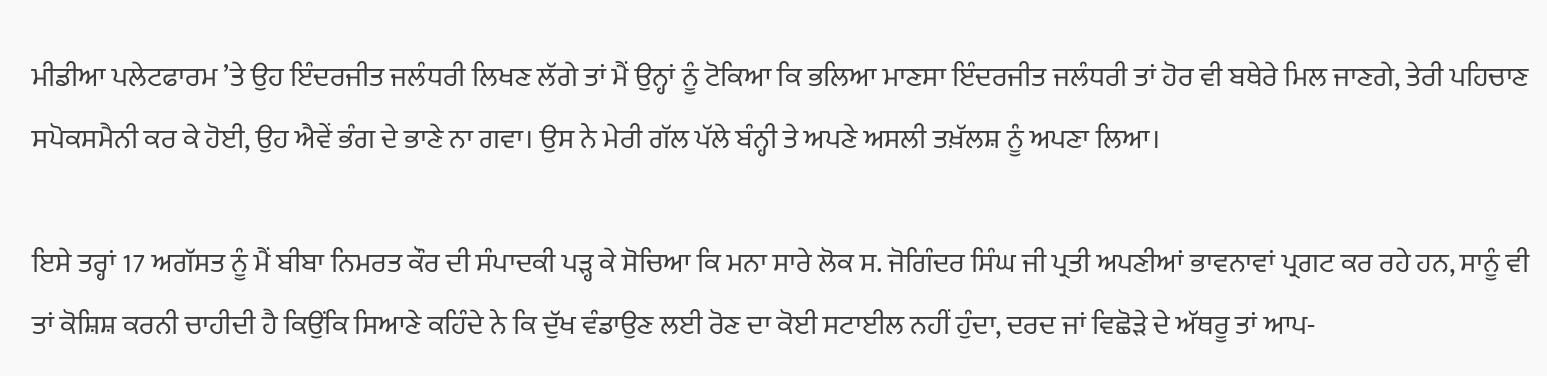ਮੀਡੀਆ ਪਲੇਟਫਾਰਮ ’ਤੇ ਉਹ ਇੰਦਰਜੀਤ ਜਲੰਧਰੀ ਲਿਖਣ ਲੱਗੇ ਤਾਂ ਮੈਂ ਉਨ੍ਹਾਂ ਨੂੰ ਟੋਕਿਆ ਕਿ ਭਲਿਆ ਮਾਣਸਾ ਇੰਦਰਜੀਤ ਜਲੰਧਰੀ ਤਾਂ ਹੋਰ ਵੀ ਬਥੇਰੇ ਮਿਲ ਜਾਣਗੇ, ਤੇਰੀ ਪਹਿਚਾਣ ਸਪੋਕਸਮੈਨੀ ਕਰ ਕੇ ਹੋਈ, ਉਹ ਐਵੇਂ ਭੰਗ ਦੇ ਭਾਣੇ ਨਾ ਗਵਾ। ਉਸ ਨੇ ਮੇਰੀ ਗੱਲ ਪੱਲੇ ਬੰਨ੍ਹੀ ਤੇ ਅਪਣੇ ਅਸਲੀ ਤਖ਼ੱਲਸ਼ ਨੂੰ ਅਪਣਾ ਲਿਆ।

ਇਸੇ ਤਰ੍ਹਾਂ 17 ਅਗੱਸਤ ਨੂੰ ਮੈਂ ਬੀਬਾ ਨਿਮਰਤ ਕੌਰ ਦੀ ਸੰਪਾਦਕੀ ਪੜ੍ਹ ਕੇ ਸੋਚਿਆ ਕਿ ਮਨਾ ਸਾਰੇ ਲੋਕ ਸ. ਜੋਗਿੰਦਰ ਸਿੰਘ ਜੀ ਪ੍ਰਤੀ ਅਪਣੀਆਂ ਭਾਵਨਾਵਾਂ ਪ੍ਰਗਟ ਕਰ ਰਹੇ ਹਨ, ਸਾਨੂੰ ਵੀ ਤਾਂ ਕੋਸ਼ਿਸ਼ ਕਰਨੀ ਚਾਹੀਦੀ ਹੈ ਕਿਉਂਕਿ ਸਿਆਣੇ ਕਹਿੰਦੇ ਨੇ ਕਿ ਦੁੱਖ ਵੰਡਾਉਣ ਲਈ ਰੋਣ ਦਾ ਕੋਈ ਸਟਾਈਲ ਨਹੀਂ ਹੁੰਦਾ, ਦਰਦ ਜਾਂ ਵਿਛੋੜੇ ਦੇ ਅੱਥਰੂ ਤਾਂ ਆਪ-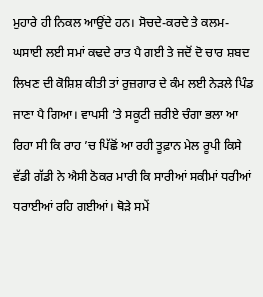ਮੁਹਾਰੇ ਹੀ ਨਿਕਲ ਆਉਂਦੇ ਹਨ। ਸੋਚਦੇ-ਕਰਦੇ ਤੇ ਕਲਮ-ਘਸਾਈ ਲਈ ਸਮਾਂ ਕਢਦੇ ਰਾਤ ਪੈ ਗਈ ਤੇ ਜਦੋਂ ਦੋ ਚਾਰ ਸ਼ਬਦ ਲਿਖਣ ਦੀ ਕੋਸ਼ਿਸ਼ ਕੀਤੀ ਤਾਂ ਰੁਜ਼ਗਾਰ ਦੇ ਕੰਮ ਲਈ ਨੇੜਲੇ ਪਿੰਡ ਜਾਣਾ ਪੈ ਗਿਆ। ਵਾਪਸੀ ’ਤੇ ਸਕੂਟੀ ਜ਼ਰੀਏ ਚੰਗਾ ਭਲਾ ਆ ਰਿਹਾ ਸੀ ਕਿ ਰਾਹ ’ਚ ਪਿੱਛੋਂ ਆ ਰਹੀ ਤੂਫ਼ਾਨ ਮੇਲ ਰੂਪੀ ਕਿਸੇ ਵੱਡੀ ਗੱਡੀ ਨੇ ਐਸੀ ਠੋਕਰ ਮਾਰੀ ਕਿ ਸਾਰੀਆਂ ਸਕੀਮਾਂ ਧਰੀਆਂ ਧਰਾਈਆਂ ਰਹਿ ਗਈਆਂ। ਥੋੜੇ ਸਮੇਂ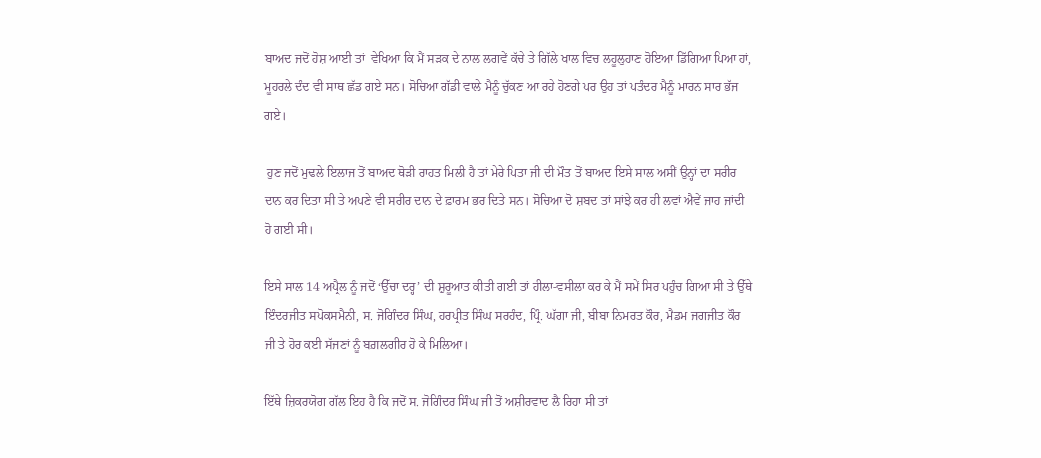ਬਾਅਦ ਜਦੋਂ ਹੋਸ਼ ਆਈ ਤਾਂ  ਵੇਖਿਆ ਕਿ ਮੈਂ ਸੜਕ ਦੇ ਨਾਲ ਲਗਵੇਂ ਕੱਚੇ ਤੇ ਗਿੱਲੇ ਖਾਲ ਵਿਚ ਲਹੂਲੁਹਾਣ ਹੋਇਆ ਡਿੱਗਿਆ ਪਿਆ ਹਾਂ, ਮੂਹਰਲੇ ਦੰਦ ਵੀ ਸਾਥ ਛੱਡ ਗਏ ਸਨ। ਸੋਚਿਆ ਗੱਡੀ ਵਾਲੇ ਮੈਨੂੰ ਚੁੱਕਣ ਆ ਰਹੇ ਹੋਣਗੇ ਪਰ ਉਹ ਤਾਂ ਪਤੰਦਰ ਮੈਨੂੰ ਮਾਰਨ ਸਾਰ ਭੱਜ ਗਏ।

 ਹੁਣ ਜਦੋਂ ਮੁਢਲੇ ਇਲਾਜ ਤੋਂ ਬਾਅਦ ਥੋੜੀ ਰਾਹਤ ਮਿਲੀ ਹੈ ਤਾਂ ਮੇਰੇ ਪਿਤਾ ਜੀ ਦੀ ਮੌਤ ਤੋਂ ਬਾਅਦ ਇਸੇ ਸਾਲ ਅਸੀਂ ਉਨ੍ਹਾਂ ਦਾ ਸਰੀਰ ਦਾਨ ਕਰ ਦਿਤਾ ਸੀ ਤੇ ਅਪਣੇ ਵੀ ਸਰੀਰ ਦਾਨ ਦੇ ਫ਼ਾਰਮ ਭਰ ਦਿਤੇ ਸਨ। ਸੋਚਿਆ ਦੋ ਸ਼ਬਦ ਤਾਂ ਸਾਂਝੇ ਕਰ ਹੀ ਲਵਾਂ ਐਵੇਂ ਜਾਹ ਜਾਂਦੀ ਹੋ ਗਈ ਸੀ।

ਇਸੇ ਸਾਲ 14 ਅਪ੍ਰੈਲ ਨੂੰ ਜਦੋਂ ‘ਉੱਚਾ ਦਰ੍ਹ’ ਦੀ ਸ਼ੁਰੂਆਤ ਕੀਤੀ ਗਈ ਤਾਂ ਹੀਲਾ-ਵਸੀਲਾ ਕਰ ਕੇ ਮੈਂ ਸਮੇਂ ਸਿਰ ਪਹੁੰਚ ਗਿਆ ਸੀ ਤੇ ਉੱਥੇ ਇੰਦਰਜੀਤ ਸਪੋਕਸਮੈਨੀ, ਸ. ਜੋਗਿੰਦਰ ਸਿੰਘ, ਹਰਪ੍ਰੀਤ ਸਿੰਘ ਸਰਹੰਦ, ਪ੍ਰਿੰ. ਘੱਗਾ ਜੀ, ਬੀਬਾ ਨਿਮਰਤ ਕੌਰ, ਮੈਡਮ ਜਗਜੀਤ ਕੌਰ ਜੀ ਤੇ ਹੋਰ ਕਈ ਸੱਜਣਾਂ ਨੂੰ ਬਗ਼ਲਗੀਰ ਹੋ ਕੇ ਮਿਲਿਆ।

ਇੱਥੇ ਜ਼ਿਕਰਯੋਗ ਗੱਲ ਇਹ ਹੈ ਕਿ ਜਦੋਂ ਸ. ਜੋਗਿੰਦਰ ਸਿੰਘ ਜੀ ਤੋਂ ਅਸ਼ੀਰਵਾਦ ਲੈ ਰਿਹਾ ਸੀ ਤਾਂ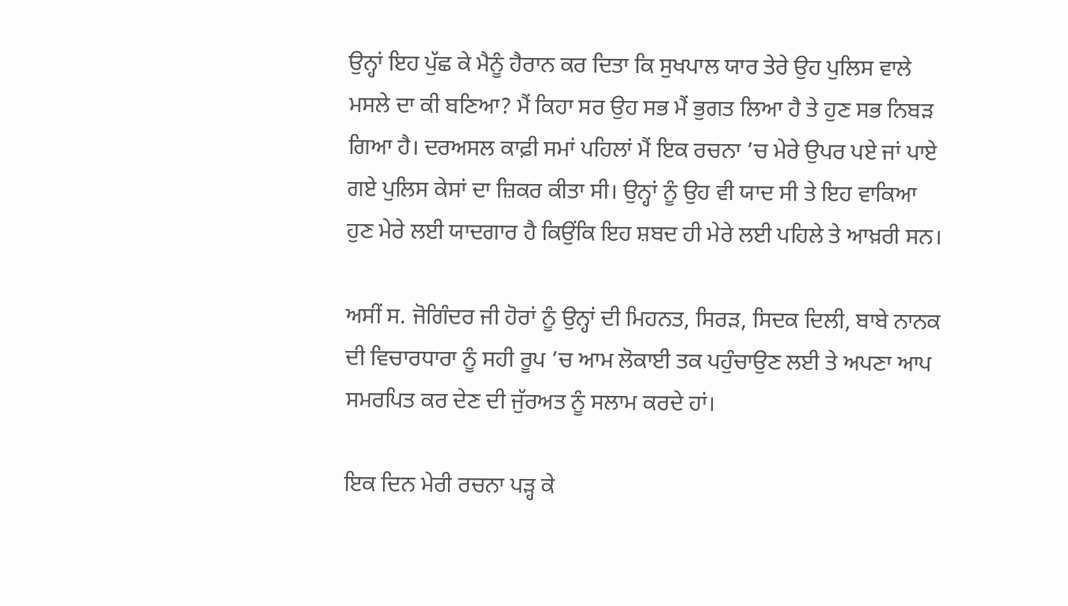ਉਨ੍ਹਾਂ ਇਹ ਪੁੱਛ ਕੇ ਮੈਨੂੰ ਹੈਰਾਨ ਕਰ ਦਿਤਾ ਕਿ ਸੁਖਪਾਲ ਯਾਰ ਤੇਰੇ ਉਹ ਪੁਲਿਸ ਵਾਲੇ ਮਸਲੇ ਦਾ ਕੀ ਬਣਿਆ? ਮੈਂ ਕਿਹਾ ਸਰ ਉਹ ਸਭ ਮੈਂ ਭੁਗਤ ਲਿਆ ਹੈ ਤੇ ਹੁਣ ਸਭ ਨਿਬੜ ਗਿਆ ਹੈ। ਦਰਅਸਲ ਕਾਫ਼ੀ ਸਮਾਂ ਪਹਿਲਾਂ ਮੈਂ ਇਕ ਰਚਨਾ ’ਚ ਮੇਰੇ ਉਪਰ ਪਏ ਜਾਂ ਪਾਏ ਗਏ ਪੁਲਿਸ ਕੇਸਾਂ ਦਾ ਜ਼ਿਕਰ ਕੀਤਾ ਸੀ। ਉਨ੍ਹਾਂ ਨੂੰ ਉਹ ਵੀ ਯਾਦ ਸੀ ਤੇ ਇਹ ਵਾਕਿਆ ਹੁਣ ਮੇਰੇ ਲਈ ਯਾਦਗਾਰ ਹੈ ਕਿਉਂਕਿ ਇਹ ਸ਼ਬਦ ਹੀ ਮੇਰੇ ਲਈ ਪਹਿਲੇ ਤੇ ਆਖ਼ਰੀ ਸਨ।

ਅਸੀਂ ਸ. ਜੋਗਿੰਦਰ ਜੀ ਹੋਰਾਂ ਨੂੰ ਉਨ੍ਹਾਂ ਦੀ ਮਿਹਨਤ, ਸਿਰੜ, ਸਿਦਕ ਦਿਲੀ, ਬਾਬੇ ਨਾਨਕ ਦੀ ਵਿਚਾਰਧਾਰਾ ਨੂੰ ਸਹੀ ਰੂਪ ’ਚ ਆਮ ਲੋਕਾਈ ਤਕ ਪਹੁੰਚਾਉਣ ਲਈ ਤੇ ਅਪਣਾ ਆਪ ਸਮਰਪਿਤ ਕਰ ਦੇਣ ਦੀ ਜੁੱਰਅਤ ਨੂੰ ਸਲਾਮ ਕਰਦੇ ਹਾਂ।

ਇਕ ਦਿਨ ਮੇਰੀ ਰਚਨਾ ਪੜ੍ਹ ਕੇ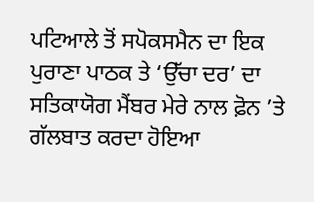ਪਟਿਆਲੇ ਤੋਂ ਸਪੋਕਸਮੈਨ ਦਾ ਇਕ ਪੁਰਾਣਾ ਪਾਠਕ ਤੇ ‘ਉੱਚਾ ਦਰ’ ਦਾ ਸਤਿਕਾਯੋਗ ਮੈਂਬਰ ਮੇਰੇ ਨਾਲ ਫ਼ੋਨ ’ਤੇ ਗੱਲਬਾਤ ਕਰਦਾ ਹੋਇਆ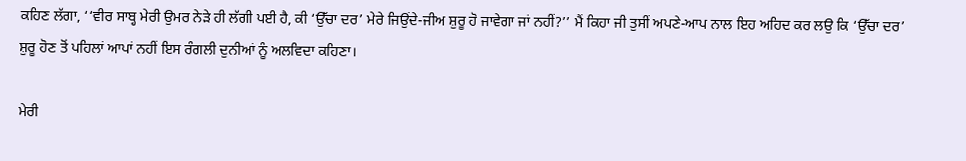ਕਹਿਣ ਲੱਗਾ, ‘‘ਵੀਰ ਸਾਬ੍ਹ ਮੇਰੀ ਉਮਰ ਨੇੜੇ ਹੀ ਲੱਗੀ ਪਈ ਹੈ, ਕੀ ‘ਉੱਚਾ ਦਰ’ ਮੇਰੇ ਜਿਉਂਦੇ-ਜੀਅ ਸ਼ੁਰੂ ਹੋ ਜਾਵੇਗਾ ਜਾਂ ਨਹੀਂ?’’ ਮੈਂ ਕਿਹਾ ਜੀ ਤੁਸੀਂ ਅਪਣੇ-ਆਪ ਨਾਲ ਇਹ ਅਹਿਦ ਕਰ ਲਉ ਕਿ ‘ਉੱਚਾ ਦਰ’  ਸ਼ੁਰੂ ਹੋਣ ਤੋਂ ਪਹਿਲਾਂ ਆਪਾਂ ਨਹੀਂ ਇਸ ਰੰਗਲੀ ਦੁਨੀਆਂ ਨੂੰ ਅਲਵਿਦਾ ਕਹਿਣਾ।

ਮੇਰੀ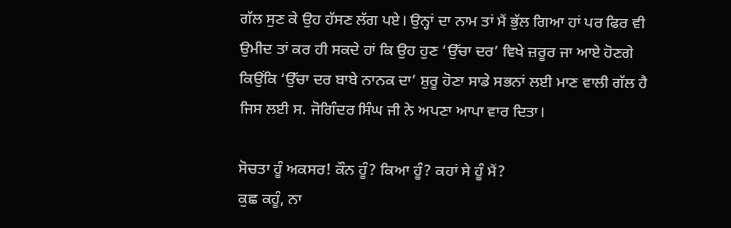ਗੱਲ ਸੁਣ ਕੇ ਉਹ ਹੱਸਣ ਲੱਗ ਪਏ। ਉਨ੍ਹਾਂ ਦਾ ਨਾਮ ਤਾਂ ਮੈਂ ਭੁੱਲ ਗਿਆ ਹਾਂ ਪਰ ਫਿਰ ਵੀ ਉਮੀਦ ਤਾਂ ਕਰ ਹੀ ਸਕਦੇ ਹਾਂ ਕਿ ਉਹ ਹੁਣ ‘ਉੱਚਾ ਦਰ’ ਵਿਖੇ ਜ਼ਰੂਰ ਜਾ ਆਏ ਹੋਣਗੇ ਕਿਉਂਕਿ ‘ਉੱਚਾ ਦਰ ਬਾਬੇ ਨਾਨਕ ਦਾ’ ਸ਼ੁਰੂ ਹੋਣਾ ਸਾਡੇ ਸਭਨਾਂ ਲਈ ਮਾਣ ਵਾਲੀ ਗੱਲ ਹੈ ਜਿਸ ਲਈ ਸ. ਜੋਗਿੰਦਰ ਸਿੰਘ ਜੀ ਨੇ ਅਪਣਾ ਆਪਾ ਵਾਰ ਦਿਤਾ।

ਸੋਚਤਾ ਹੂੰ ਅਕਸਰ! ਕੌਨ ਹੂੰ? ਕਿਆ ਹੂੰ? ਕਹਾਂ ਸੇ ਹੂੰ ਮੈਂ?
ਕੁਛ ਕਹੂੰ, ਨਾ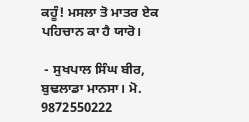ਕਹੂੰ! ਮਸਲਾ ਤੋ ਮਾਤਰ ਏਕ ਪਹਿਚਾਨ ਕਾ ਹੈ ਯਾਰੋ।

 - ਸੁਖਪਾਲ ਸਿੰਘ ਬੀਰ, ਬੁਢਲਾਡਾ ਮਾਨਸਾ। ਮੋ. 9872550222